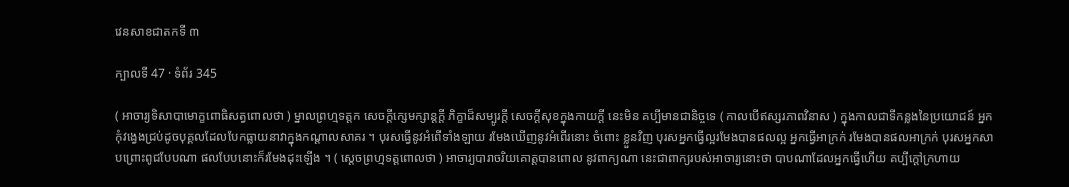វេនសាខជាតកទី ៣

ក្បាលទី 47 · ទំព័រ 345

( អាចារ្យទិសាបាមោក្ខពោធិសត្វពោលថា ) ម្នាលព្រហ្មទត្តក សេចក្តីក្សេមក្សាន្តក្តី ភិក្ខាដ៏សម្បូរក្តី សេចក្តីសុខក្នុងកាយក្តី នេះមិន គប្បីមានជានិច្ចទេ ( កាលបើឥស្សរភាពវិនាស ) ក្នុងកាលជាទីកន្លងនៃប្រយោជន៍ អ្នកកុំវង្វេងជ្រប់ដូចបុគ្គលដែលបែកធ្លាយនាវាក្នុងកណ្តាលសាគរ ។ បុរសធ្វើនូវអំពើទាំងឡាយ រមែងឃើញនូវអំពើរនោះ ចំពោះ ខ្លួនវិញ បុរសអ្នកធ្វើល្អរមែងបានផលល្អ អ្នកធ្វើអាក្រក់ រមែងបានផលអាក្រក់ បុរសអ្នកសាបព្រោះពូជបែបណា ផលបែបនោះក៏រមែងដុះឡើង ។ ( ស្តេចព្រហ្មទត្តពោលថា ) អាចារ្យបារាចរិយគោត្តបានពោល នូវពាក្យណា នេះជាពាក្យរបស់អាចារ្យនោះថា បាបណាដែលអ្នកធ្វើហើយ គប្បីក្តៅក្រហាយ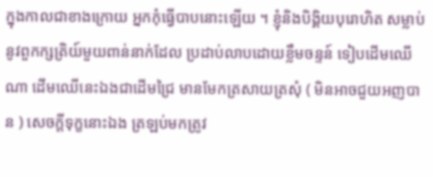ក្នុងកាលជាខាងក្រោយ អ្នកកុំធ្វើបាបនោះឡើយ ។ ខ្ញុំនិងបិង្គិយបុរោហិត សម្លាប់នូវពួកក្សត្រិយ៍មួយពាន់នាក់ដែល ប្រដាប់លាបដោយខ្លឹមចន្ទន៍ ទៀបដើមឈើណា ដើមឈើនេះឯងជាដើមជ្រៃ មានមែកត្រសាយត្រសុំ ( មិនអាចជួយអញបាន ) សេចក្តីទុក្ខនោះឯង ត្រឡប់មកត្រូវ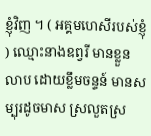ខ្ញុំវិញ ។ ( អគ្គមហេសីរបស់ខ្ញុំ ) ឈ្មោះនាងឧព្វរី មានខ្លួនលាប ដោយខ្លឹមចន្ទន៍ មានសម្បុរដូចមាស ស្រលួតស្រ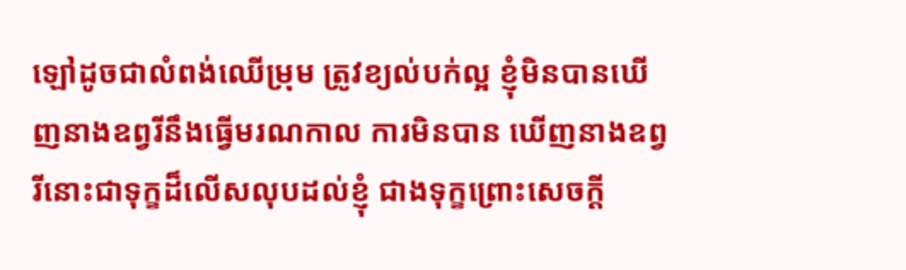ឡៅដូចជាលំពង់ឈើម្រុម ត្រូវខ្យល់បក់ល្អ ខ្ញុំមិនបានឃើញនាងឧព្វរីនឹងធ្វើមរណកាល ការមិនបាន ឃើញនាងឧព្វរីនោះជាទុក្ខដ៏លើសលុបដល់ខ្ញុំ ជាងទុក្ខព្រោះសេចក្តី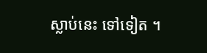ស្លាប់នេះ ទៅទៀត ។